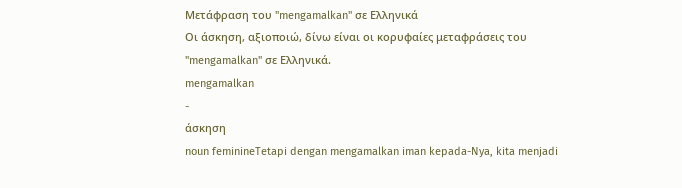Μετάφραση του "mengamalkan" σε Ελληνικά
Οι άσκηση, αξιοποιώ, δίνω είναι οι κορυφαίες μεταφράσεις του "mengamalkan" σε Ελληνικά.
mengamalkan
-
άσκηση
noun feminineTetapi dengan mengamalkan iman kepada-Nya, kita menjadi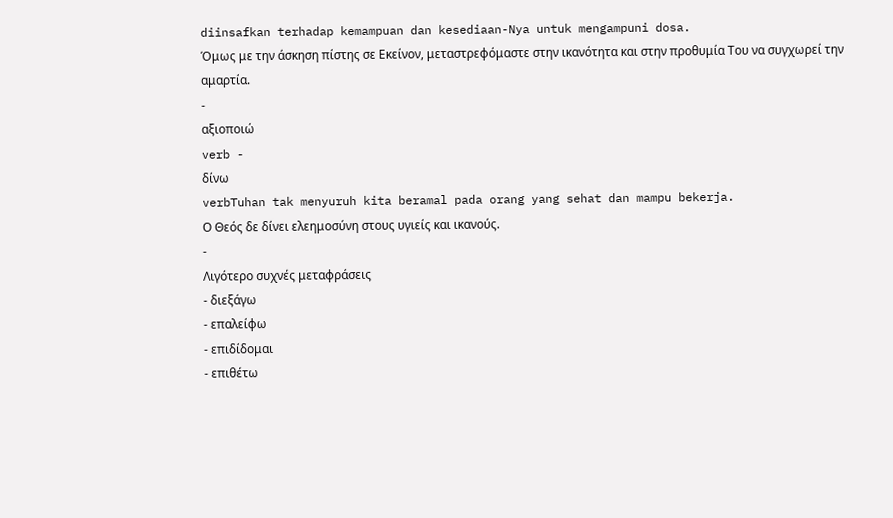diinsafkan terhadap kemampuan dan kesediaan-Nya untuk mengampuni dosa.
Όμως με την άσκηση πίστης σε Εκείνον, μεταστρεφόμαστε στην ικανότητα και στην προθυμία Του να συγχωρεί την αμαρτία.
-
αξιοποιώ
verb -
δίνω
verbTuhan tak menyuruh kita beramal pada orang yang sehat dan mampu bekerja.
Ο Θεός δε δίνει ελεημοσύνη στους υγιείς και ικανούς.
-
Λιγότερο συχνές μεταφράσεις
- διεξάγω
- επαλείφω
- επιδίδομαι
- επιθέτω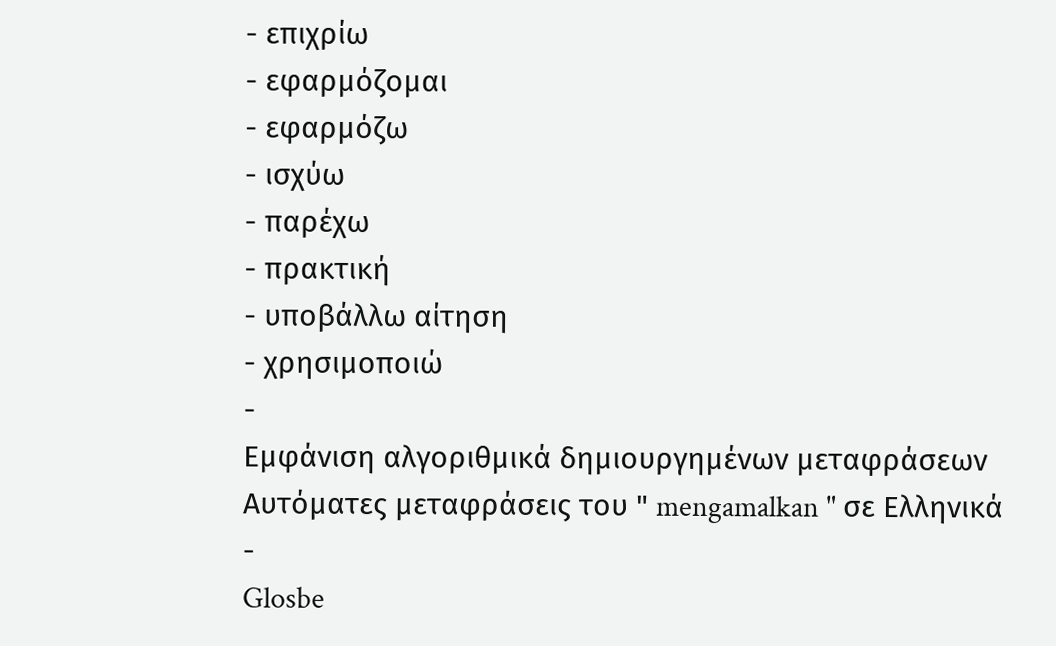- επιχρίω
- εφαρμόζομαι
- εφαρμόζω
- ισχύω
- παρέχω
- πρακτική
- υποβάλλω αίτηση
- χρησιμοποιώ
-
Εμφάνιση αλγοριθμικά δημιουργημένων μεταφράσεων
Αυτόματες μεταφράσεις του " mengamalkan " σε Ελληνικά
-
Glosbe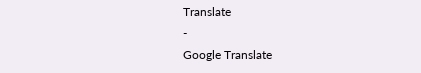Translate
-
Google Translate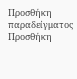Προσθήκη παραδείγματος
Προσθήκη